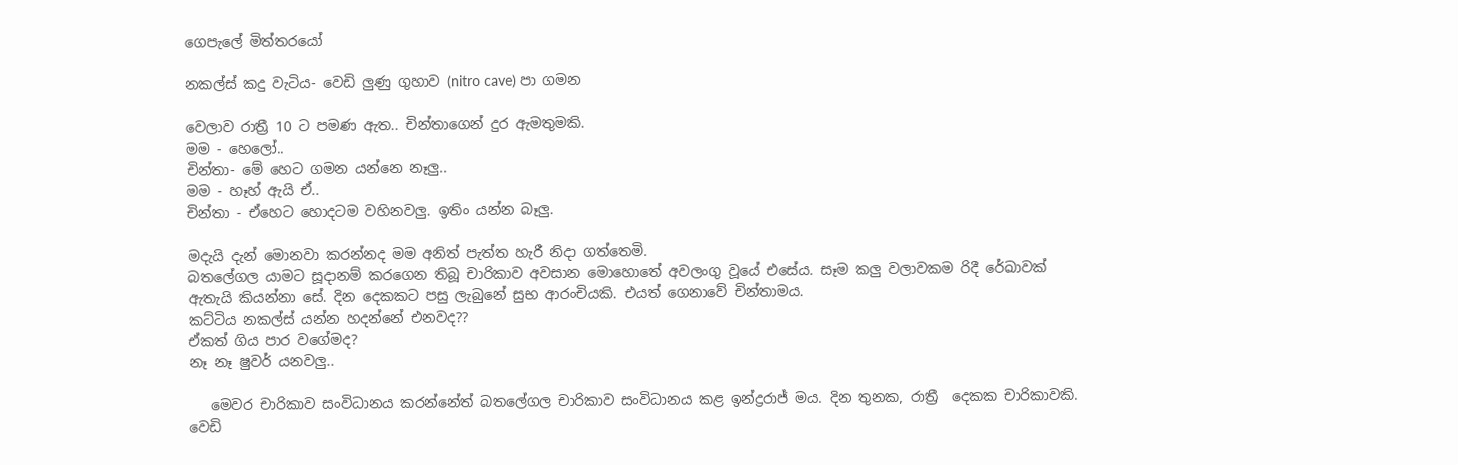ගෙපැලේ මිත්තරයෝ

නකල්ස් කදු වැටිය- වෙඩි ලුණු ගුහාව (nitro cave) පා ගමන

වෙලාව රාත්‍රී 10 ට පමණ ඇත.. චින්තාගෙන් දුර ඇමතුමකි.
මම - හෙලෝ..
චින්තා- මේ හෙට ගමන යන්නෙ නෑලු..
මම - හෑහ් ඇයි ඒ..
චින්තා - ඒහෙට හොදටම වහිනවලු. ඉතිං යන්න බෑලු.

මදැයි දැන් මොනවා කරන්නද මම අනිත් පැත්ත හැරී නිදා ගත්තෙමි.
බතලේගල යාමට සූදානම් කරගෙන තිබූ චාරිකාව අවසාන මොහොතේ අවලංගු වූයේ එසේය. සෑම කලු වලාවකම රිදී රේඛාවක් ඇතැයි කියන්නා සේ. දින දෙකකට පසු ලැබුනේ සුභ ආරංචියකි. එයත් ගෙනාවේ චින්තාමය.
කට්ටිය නකල්ස් යන්න හදන්නේ එනවද??
ඒකත් ගිය පාර වගේමද?
නෑ නෑ ෂුවර් යනවලු..

   මෙවර චාරිකාව සංවිධානය කරන්නේත් බතලේගල චාරිකාව සංවිධානය කළ ඉන්ද්‍රරාජ් මය. දින තුනක, රාත්‍රී  දෙකක චාරිකාවකි. වෙඩි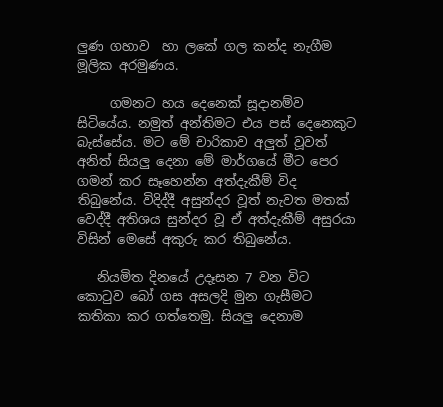ලුණ ගහාව  හා ලකේ ගල කන්ද නැගීම මූලික අරමුණය.

     ගමනට හය දෙනෙක් සූදානම්ව සිටියේය. නමුත් අන්තිමට එය පස් දෙනෙකුට බැස්සේය. මට මේ චාරිකාව අලුත් වූවත් අනිත් සියලු දෙනා මේ මාර්ගයේ මීට පෙර ගමන් කර සෑහෙන්න අත්දැකීම් විද තිබුනේය. විදිද්දී අසුන්දර වූත් නැවත මතක් වෙද්දී අතිශය සුන්දර වූ ඒ අත්දැකීම් අසුරයා විසින් මෙසේ අකුරු කර තිබුනේය.

   නියමිත දිනයේ උදෑසන 7 වන විට කොටුව බෝ ගස අසලදි මුන ගැසීමට කතිකා කර ගත්තෙමු. සියලු දෙනාම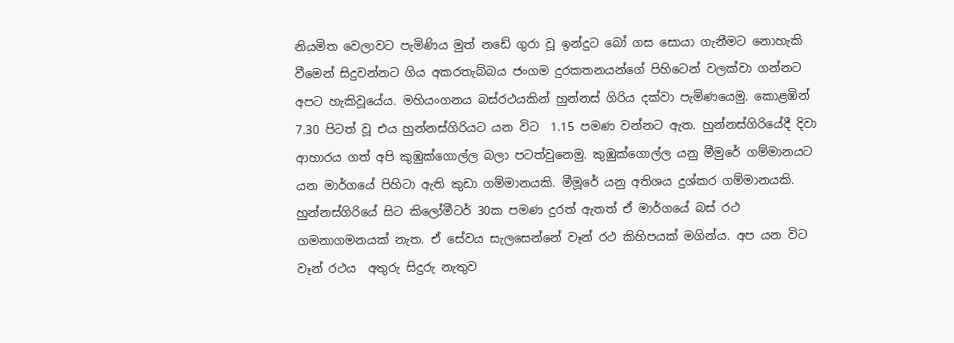නියමිත වෙලාවට පැමිණිය මුත් නඩේ ගුරා වූ ඉන්දුට බෝ ගස සොයා ගැනීමට නොහැකි වීමෙන් සිදුවන්නට ගිය අකරතැබ්බය ජංගම දුරකතනයන්ගේ පිහිටෙන් වලක්වා ගන්නට අපට හැකිවූයේය. මහියංගනය බස්රථයකින් හුන්නස් ගිරිය දක්වා පැමිණයෙමු. කොළඹින් 7.30 පිටත් වූ එය හුන්නස්ගිරියට යන විට  1.15 පමණ වන්නට ඇත. හුන්නස්ගිරියේදී දිවා ආහාරය ගත් අපි කුඹුක්ගොල්ල බලා පටත්වුනෙමු. කුඹුක්ගොල්ල යනු මීමුරේ ගම්මානයට යන මාර්ගයේ පිහිටා ඇති කුඩා ගම්මානයකි. මීමූරේ යනු අතිශය දුශ්කර ගම්මානයකි. හුන්නස්ගිරියේ සිට කිලෝමීටර් 30ක පමණ දුරත් ඇතත් ඒ මාර්ගයේ බස් රථ ගමනාගමනයක් නැත. ඒ සේවය සැලසෙන්නේ වෑන් රථ කිහිපයක් මගින්ය. අප යන විට වෑන් රථය  අතුරු සිදුරු නැතුව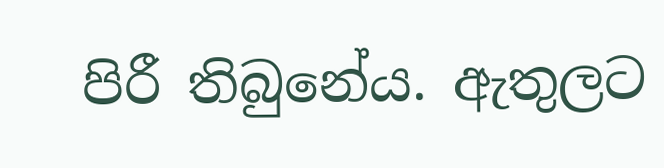පිරී තිබුනේය. ඇතුලට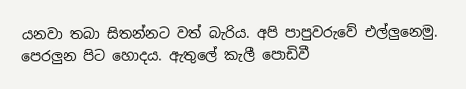යනවා තබා සිතන්නට වත් බැරිය. අපි පාපුවරුවේ එල්ලුනෙමු. පෙරලුන පිට හොදය. ඇතුලේ කැලී පොඩිවී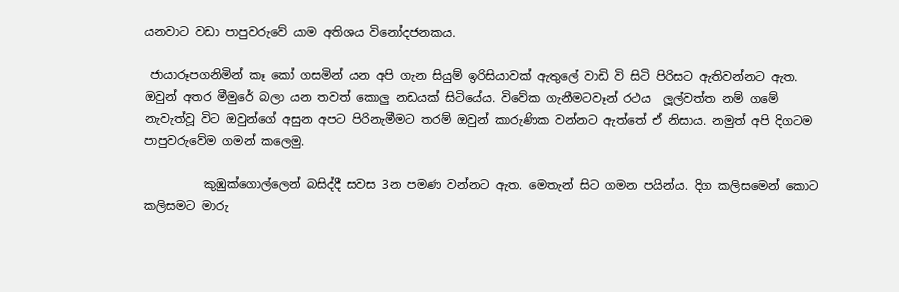යනවාට වඩා පාපුවරුවේ යාම අතිශය විනෝදජනකය.

 ජායාරූපගනිමින් කෑ කෝ ගසමින් යන අපි ගැන සියුම් ඉරිසියාවක් ඇතුලේ වාඩි වි සිටි පිරිසට ඇතිවන්නට ඇත. ඔවුන් අතර මීමුරේ බලා යන තවත් කොලු නඩයක් සිටියේය. විවේක ගැනීමටවෑන් රථය  ලූල්වත්ත නම් ගමේ නැවැත්වූ විට ඔවුන්ගේ අසුන අපට පිරිනැමීමට තරම් ඔවුන් කාරුණික වන්නට ඇත්තේ ඒ නිසාය. නමුත් අපි දිගටම පාපුවරුවේම ගමන් කලෙමු.

          කුඹුක්ගොල්ලෙන් බසිද්දී සවස 3න පමණ වන්නට ඇත. මෙතැන් සිට ගමන පයින්ය. දිග කලිසමෙන් කොට කලිසමට මාරු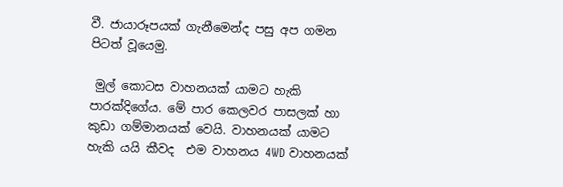වී. ජායාරූපයක් ගැනීමෙන්ද පසු අප ගමන පිටත් වූයෙමු.

 මුල් කොටස වාහනයක් යාමට හැකි පාරක්දිගේය. මේ පාර කෙලවර පාසලක් හා කුඩා ගම්මානයක් වෙයි. වාහනයක් යාමට හැකි යයි කීවද  එම වාහනය 4WD වාහනයක්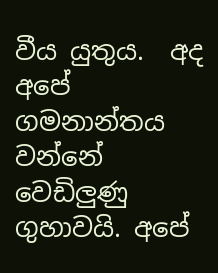වීය යුතුය.  අද අපේ ගමනාන්තය වන්නේ වෙඩිලුණු  ගුහාවයි. අපේ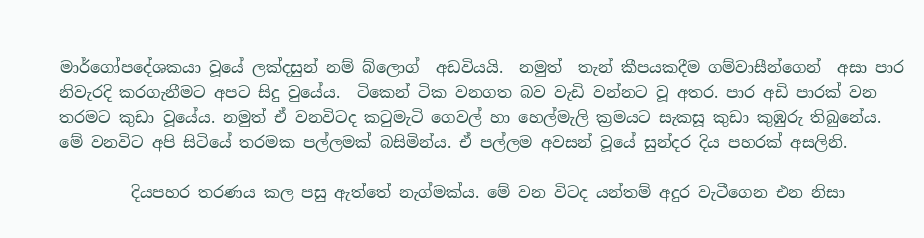මාර්ගෝපදේශකයා වූයේ ලක්දසුන් නම් බ්ලොග්  අඩවියයි.  නමුත්  තැන් කීපයකදීම ගම්වාසීන්ගෙන්  අසා පාර නිවැරදි කරගැනීමට අපට සිදු වුයේය.  ටිකෙන් ටික වනගත බව වැඩි වන්නට වූ අතර. පාර අඩි පාරක් වන තරමට කුඩා වූයේය. නමුත් ඒ වනවිටද කටුමැටි ගෙවල් හා හෙල්මැලි ක්‍රමයට සැකසූ කුඩා කුඹුරු තිබුනේය. මේ වනවිට අපි සිටියේ තරමක පල්ලමක් බසිමින්ය. ඒ පල්ලම අවසන් වූයේ සුන්දර දිය පහරක් අසලිනි.

         දියපහර තරණය කල පසු ඇත්තේ නැග්මක්ය. මේ වන විටද යන්තම් අදුර වැටීගෙන එන නිසා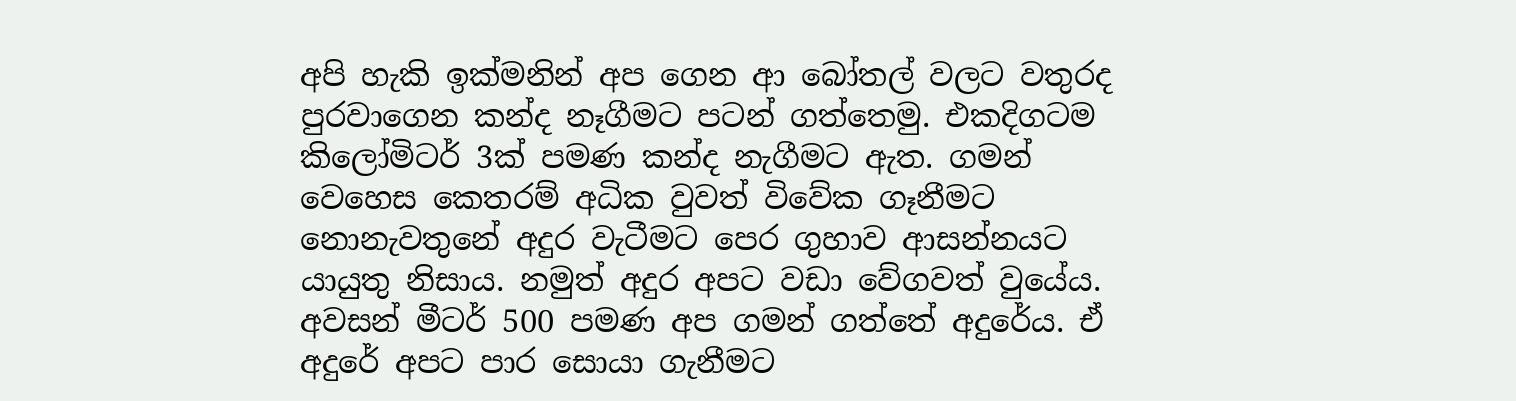අපි හැකි ඉක්මනින් අප ගෙන ආ බෝතල් වලට වතුරද පුරවාගෙන කන්ද නෑගීමට පටන් ගත්තෙමු. එකදිගටම කිලෝමිටර් 3ක් පමණ කන්ද නැගීමට ඇත. ගමන් වෙහෙස කෙතරම් අධික වුවත් විවේක ගෑනීමට නොනැවතුනේ අදුර වැටීමට පෙර ගුහාව ආසන්නයට යායුතු නිසාය. නමුත් අදුර අපට වඩා වේගවත් වුයේය. අවසන් මීටර් 500 පමණ අප ගමන් ගත්තේ අදුරේය. ඒ අදුරේ අපට පාර සොයා ගැනීමට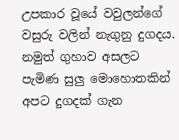උපකාර වූයේ වවුලන්ගේ වසුරු වලින් නැගුනු දුගදය. නමුත් ගුහාව අසලට පැමිණ සුලු මොහොතකින් අපට දුගදක් ගැන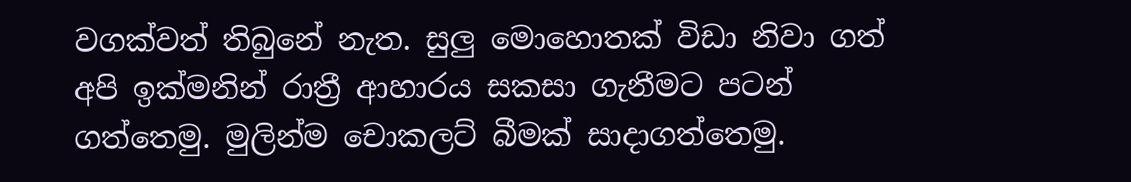වගක්වත් තිබුනේ නැත. සුලු මොහොතක් විඩා නිවා ගත් අපි ඉක්මනින් රාත්‍රී ආහාරය සකසා ගැනීමට පටන් ගත්තෙමු. මුලින්ම චොකලට් බීමක් සාදාගත්තෙමු.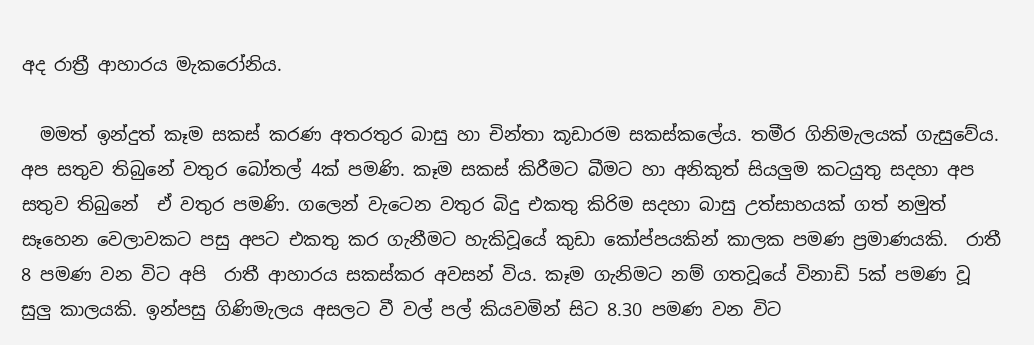අද රාත්‍රී ආහාරය මැකරෝනිය.

  මමත් ඉන්දුත් කෑම සකස් කරණ අතරතුර බාසු හා චින්තා කූඩාරම සකස්කලේය. තමීර ගිනිමැලයක් ගැසුවේය. අප සතුව තිබුනේ වතුර බෝතල් 4ක් පමණි. කෑම සකස් කිරීමට බීමට හා අනිකුත් සියලුම කටයුතු සදහා අප සතුව තිබුනේ  ඒ වතුර පමණි. ගලෙන් වැටෙන වතුර බිදු එකතු කිරිම සදහා බාසු උත්සාහයක් ගත් නමුත් සෑහෙන වෙලාවකට පසු අපට එකතු කර ගැනීමට හැකිවූයේ කුඩා කෝප්පයකින් කාලක පමණ ප්‍රමාණයකි.  රාතී 8 පමණ වන විට අපි  රාතී ආහාරය සකස්කර අවසන් විය. කෑම ගැනිමට නම් ගතවූයේ විනාඩි 5ක් පමණ වූ සුලු කාලයකි. ඉන්පසු ගිණිමැලය අසලට වී වල් පල් කියවමින් සිට 8.30 පමණ වන විට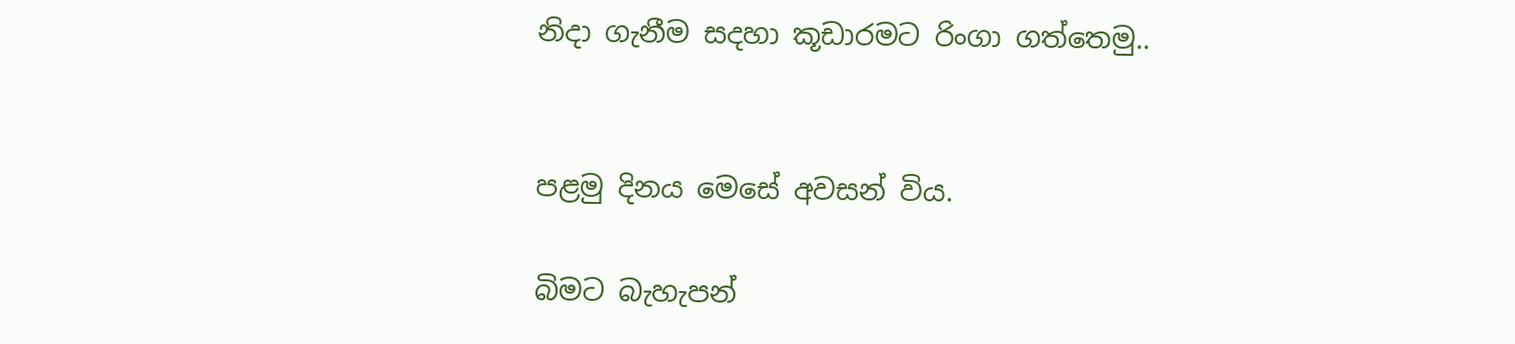නිදා ගැනීම සදහා කූඩාරමට රිංගා ගත්තෙමු..


පළමු දිනය මෙසේ අවසන් විය.

බිමට බැහැපන්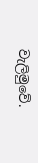වැලිමුවේ.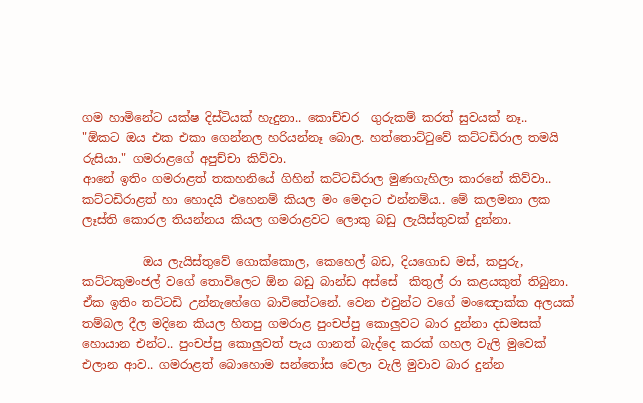ගම හාමිනේට යක්ෂ දිස්ටියක් හැදුනා.. කොච්චර  ගුරුකම් කරත් සුවයක් නෑ..
"ඕකට ඔය එක එකා ගෙන්නල හරියන්නෑ බොල. හත්තොට්ටුවේ කට්ටඩිරාල තමයි රුසියා." ගමරාළගේ අපුච්චා කිව්වා.
ආනේ ඉතිං ගමරාළත් තකහනියේ ගිහින් කට්ටඩිරාල මුණගැහිලා කාරනේ කිව්වා..
කට්ටඩිරාළත් හා හොදයි එහෙනම් කියල මං මෙදාට එන්නම්ය.. මේ කලමනා ලක ලෑස්ති කොරල තියන්නය කියල ගමරාළවට ලොකු බඩු ලැයිස්තුවක් දුන්නා.

          ඔය ලැයිස්තුවේ ගොක්කොල, කෙහෙල් බඩ, දියගොඩ මස්, කපුරු, කට්ටකුමංජල් වගේ තොවිලෙට ඕන බඩු බාන්ඩ අස්සේ  කිතුල් රා කළයකුත් තිබුනා. ඒක ඉතිං තට්ටඩි උන්නැහේගෙ බාවිතේටනේ. වෙන එවුන්ට වගේ මංඤොක්ක අලයක් තම්බල දීල මදිනෙ කියල හිතපු ගමරාළ පුංචප්පු කොලුවට බාර දුන්නා දඩමසක් හොයාන එන්ට.. පුංචප්පු කොලුවත් පැය ගානත් බැද්දෙ කරක් ගහල වැලි මුවෙක් එලාන ආව.. ගමරාළත් බොහොම සන්තෝස වෙලා වැලි මුවාව බාර දුන්න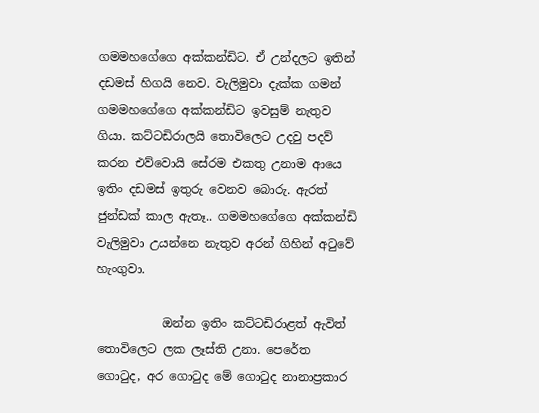ගමමහගේගෙ අක්කන්ඩිට. ඒ උන්දලට ඉතින් දඩමස් හිගයි නෙව. වැලිමුවා දැක්ක ගමන් ගමමහගේගෙ අක්කන්ඩිට ඉවසුම් නැතුව ගියා. කට්ටඩිරාලයි තොවිලෙට උදවු පදව් කරන එව්වොයි සේරම එකතු උනාම ආයෙ ඉතිං දඩමස් ඉතුරු වෙනව බොරු. ඇරත් ජුන්ඩක් කාල ඇතෑ.. ගමමහගේගෙ අක්කන්ඩි වැලිමුවා උයන්නෙ නැතුව අරන් ගිහින් අටුවේ හැංගුවා.

           ඔන්න ඉතිං කට්ටඩිරාළත් ඇවිත් තොවිලෙට ලක ලෑස්ති උනා. පෙරේත ගොටුද, අර ගොටුද මේ ගොටුද නානාප්‍රකාර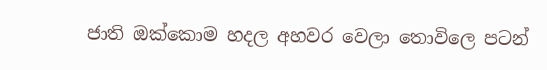ජාති ඔක්කොම හදල අහවර වෙලා තොවිලෙ පටන්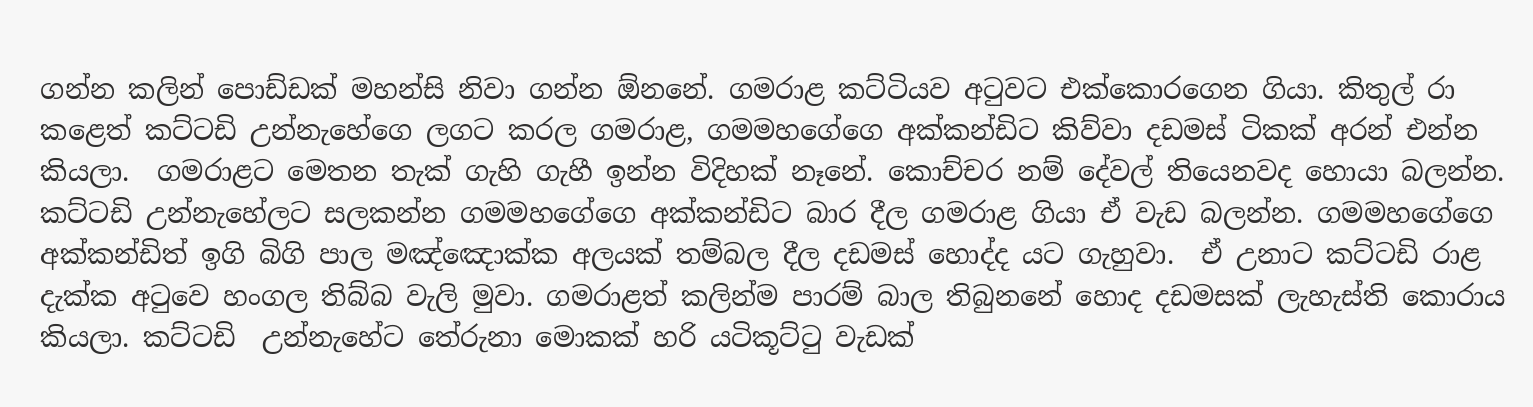ගන්න කලින් පොඩ්ඩක් මහන්සි නිවා ගන්න ඕනනේ. ගමරාළ කට්ටියව අටුවට එක්කොරගෙන ගියා. කිතුල් රා කළෙත් කට්ටඩි උන්නැහේගෙ ලගට කරල ගමරාළ, ගමමහගේගෙ අක්කන්ඩිට කිව්වා දඩමස් ටිකක් අරන් එන්න කියලා.  ගමරාළට මෙතන තැක් ගැහි ගැහී ඉන්න විදිහක් නෑනේ. කොච්චර නම් දේවල් තියෙනවද හොයා බලන්න. කට්ටඩි උන්නැහේලට සලකන්න ගමමහගේගෙ අක්කන්ඩිට බාර දීල ගමරාළ ගියා ඒ වැඩ බලන්න. ගමමහගේගෙ අක්කන්ඩිත් ඉගි බිගි පාල මඤ්ඤොක්ක අලයක් තම්බල දීල දඩමස් හොද්ද යට ගැහුවා.  ඒ උනාට කට්ටඩි රාළ දැක්ක අටුවෙ හංගල තිබ්බ වැලි මුවා. ගමරාළත් කලින්ම පාරම් බාල තිබුනනේ හොද දඩමසක් ලැහැස්ති කොරාය කියලා. කට්ටඩි  උන්නැහේට තේරුනා මොකක් හරි යටිකූට්ටු වැඩක්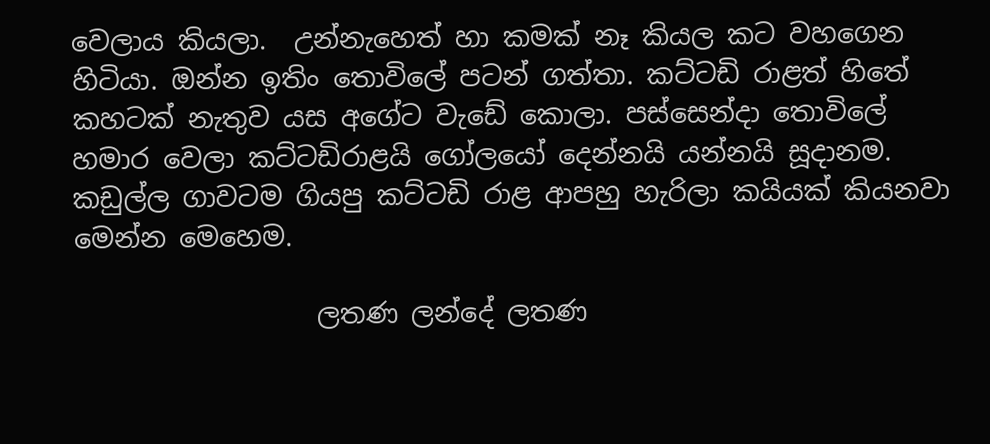වෙලාය කියලා.  උන්නැහෙත් හා කමක් නෑ කියල කට වහගෙන හිටියා. ඔන්න ඉතිං තොවිලේ පටන් ගත්තා. කට්ටඩි රාළත් හිතේ කහටක් නැතුව යස අගේට වැඩේ කොලා. පස්සෙන්දා තොවිලේ හමාර වෙලා කට්ටඩිරාළයි ගෝලයෝ දෙන්නයි යන්නයි සූදානම. කඩුල්ල ගාවටම ගියපු කට්ටඩි රාළ ආපහු හැරිලා කයියක් කියනවා මෙන්න මෙහෙම.

                  ලතණ ලන්දේ ලතණ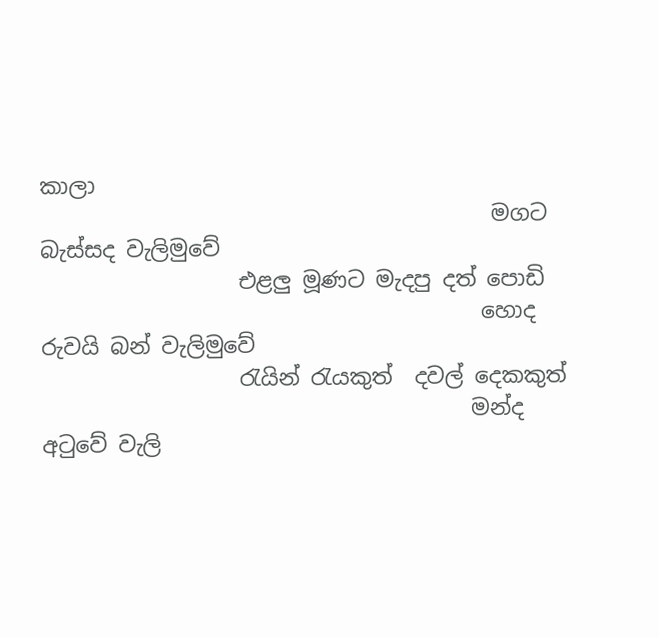කාලා
                                         මගට බැස්සද වැලිමුවේ
                  එළලු මූණට මැදපු දත් පොඩි
                                        හොද රුවයි බන් වැලිමුවේ
                  රැයින් රැයකුත්  දවල් දෙකකුත්
                                       මන්ද අටුවේ වැලි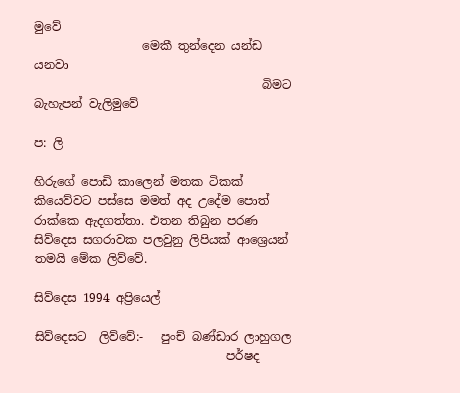මුවේ
                  මෙකී තුන්දෙන යන්ඩ යනවා
                                      බිමට බැහැපන් වැලිමුවේ

ප: ලි

හිරුගේ පොඩි කාලෙන් මතක ටිකක් කියෙව්වට පස්සෙ මමත් අද උදේම පොත් රාක්කෙ ඇදගත්තා. එතන තිබුන පරණ සිව්දෙස සගරාවක පලවුනු ලිපියක් ආශ්‍රෙයන් තමයි මේක ලිව්වේ.

සිව්දෙස 1994 අප්‍රියෙල්

සිව්දෙසට  ලිව්වේ:-   පුංච් බණ්ඩාර ලාහුගල
                                පර්ෂද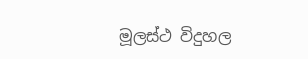මූලස්ථ විදුහල